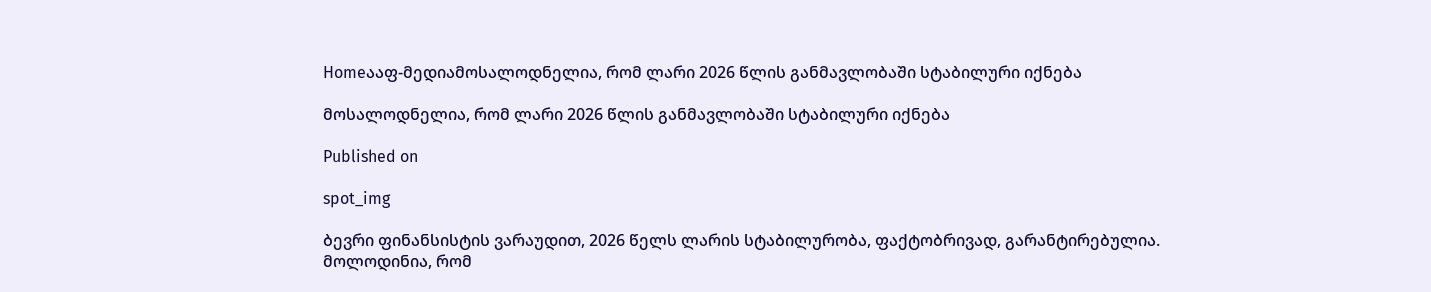Homeააფ-მედიამოსალოდნელია, რომ ლარი 2026 წლის განმავლობაში სტაბილური იქნება

მოსალოდნელია, რომ ლარი 2026 წლის განმავლობაში სტაბილური იქნება

Published on

spot_img

ბევრი ფინანსისტის ვარაუდით, 2026 წელს ლარის სტაბილურობა, ფაქტობრივად, გარანტირებულია. მოლოდინია, რომ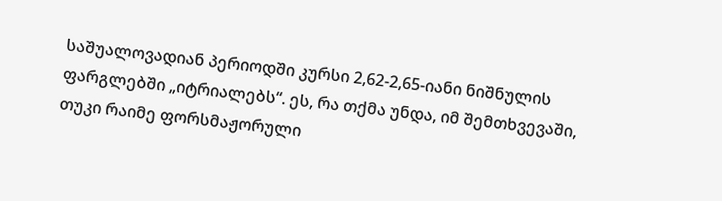საშუალოვადიან პერიოდში კურსი 2,62-2,65-იანი ნიშნულის ფარგლებში „იტრიალებს“. ეს, რა თქმა უნდა, იმ შემთხვევაში, თუკი რაიმე ფორსმაჟორული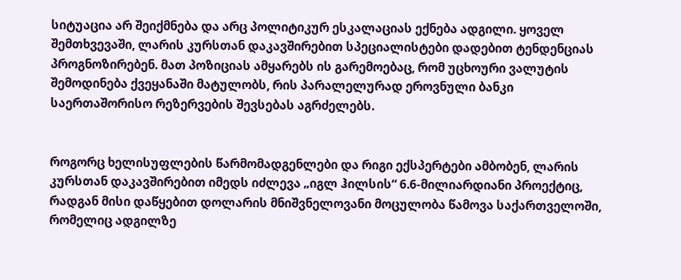სიტუაცია არ შეიქმნება და არც პოლიტიკურ ესკალაციას ექნება ადგილი. ყოველ შემთხვევაში, ლარის კურსთან დაკავშირებით სპეციალისტები დადებით ტენდენციას პროგნოზირებენ. მათ პოზიციას ამყარებს ის გარემოებაც, რომ უცხოური ვალუტის შემოდინება ქვეყანაში მატულობს, რის პარალელურად ეროვნული ბანკი საერთაშორისო რეზერვების შევსებას აგრძელებს.


როგორც ხელისუფლების წარმომადგენლები და რიგი ექსპერტები ამბობენ, ლარის კურსთან დაკავშირებით იმედს იძლევა „იგლ ჰილსის“ 6.6-მილიარდიანი პროექტიც, რადგან მისი დაწყებით დოლარის მნიშვნელოვანი მოცულობა წამოვა საქართველოში, რომელიც ადგილზე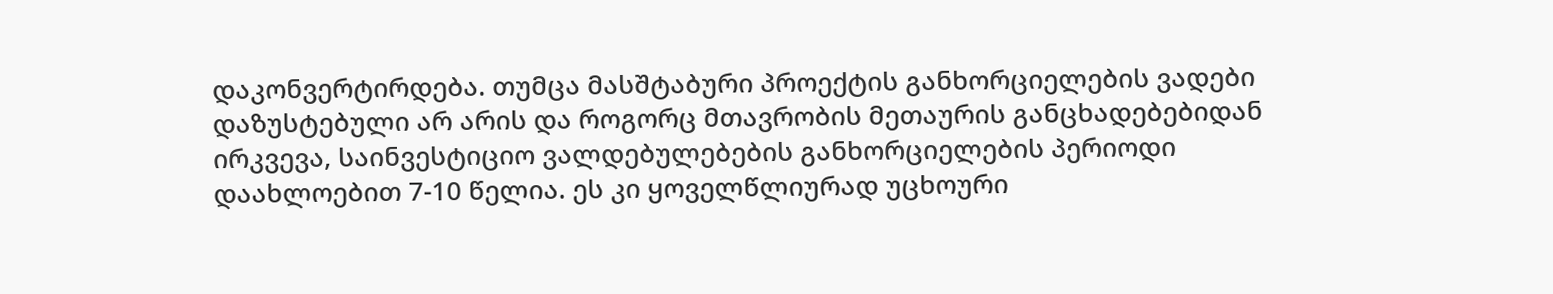დაკონვერტირდება. თუმცა მასშტაბური პროექტის განხორციელების ვადები დაზუსტებული არ არის და როგორც მთავრობის მეთაურის განცხადებებიდან ირკვევა, საინვესტიციო ვალდებულებების განხორციელების პერიოდი დაახლოებით 7-10 წელია. ეს კი ყოველწლიურად უცხოური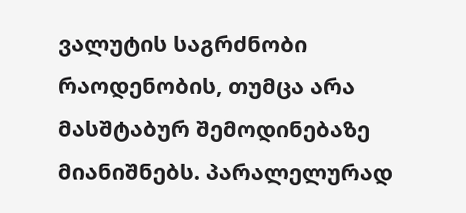ვალუტის საგრძნობი რაოდენობის, თუმცა არა მასშტაბურ შემოდინებაზე მიანიშნებს. პარალელურად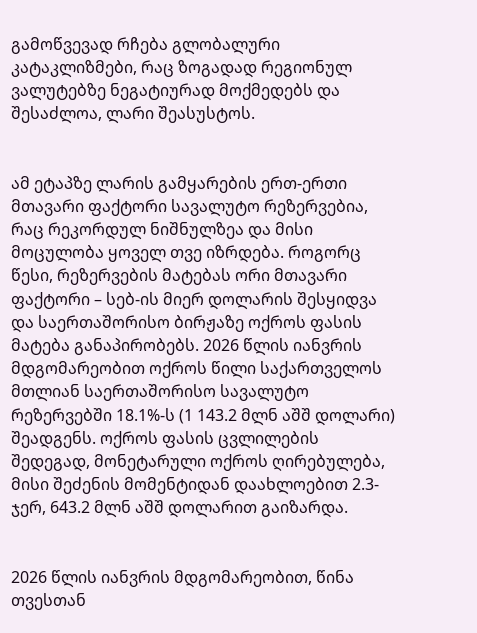გამოწვევად რჩება გლობალური კატაკლიზმები, რაც ზოგადად რეგიონულ ვალუტებზე ნეგატიურად მოქმედებს და შესაძლოა, ლარი შეასუსტოს.


ამ ეტაპზე ლარის გამყარების ერთ-ერთი მთავარი ფაქტორი სავალუტო რეზერვებია, რაც რეკორდულ ნიშნულზეა და მისი მოცულობა ყოველ თვე იზრდება. როგორც წესი, რეზერვების მატებას ორი მთავარი ფაქტორი – სებ-ის მიერ დოლარის შესყიდვა და საერთაშორისო ბირჟაზე ოქროს ფასის მატება განაპირობებს. 2026 წლის იანვრის მდგომარეობით ოქროს წილი საქართველოს მთლიან საერთაშორისო სავალუტო რეზერვებში 18.1%-ს (1 143.2 მლნ აშშ დოლარი) შეადგენს. ოქროს ფასის ცვლილების შედეგად, მონეტარული ოქროს ღირებულება, მისი შეძენის მომენტიდან დაახლოებით 2.3-ჯერ, 643.2 მლნ აშშ დოლარით გაიზარდა.


2026 წლის იანვრის მდგომარეობით, წინა თვესთან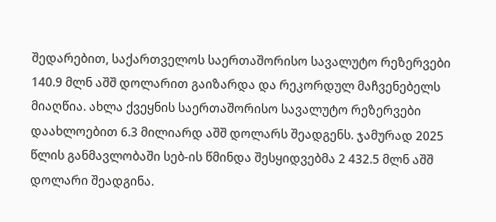შედარებით, საქართველოს საერთაშორისო სავალუტო რეზერვები 140.9 მლნ აშშ დოლარით გაიზარდა და რეკორდულ მაჩვენებელს მიაღწია. ახლა ქვეყნის საერთაშორისო სავალუტო რეზერვები დაახლოებით 6.3 მილიარდ აშშ დოლარს შეადგენს. ჯამურად 2025 წლის განმავლობაში სებ-ის წმინდა შესყიდვებმა 2 432.5 მლნ აშშ დოლარი შეადგინა.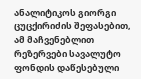ანალიტიკოს გიორგი ცუცქირიძის შეფასებით, ამ მაჩვენებლით რეზერვები სავალუტო ფონდის დაწესებული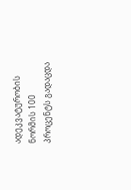ადეკვატურობის ნორმის 100 პროცენტს გადაცდა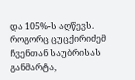და 105%-ს აღწევს. როგორც ცუცქირიძემ ჩვენთან საუბრისას განმარტა,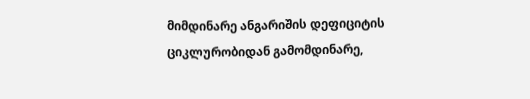მიმდინარე ანგარიშის დეფიციტის ციკლურობიდან გამომდინარე,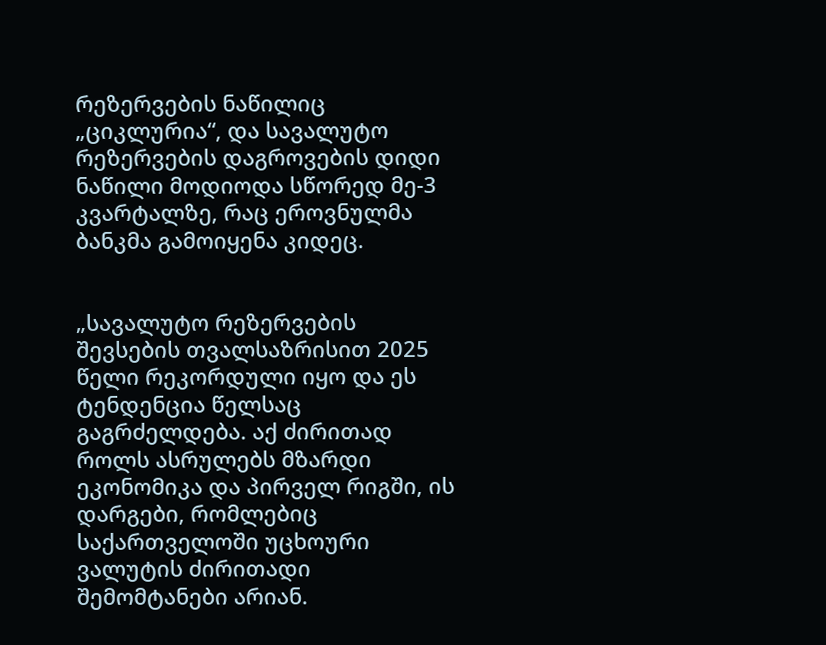რეზერვების ნაწილიც „ციკლურია“, და სავალუტო რეზერვების დაგროვების დიდი ნაწილი მოდიოდა სწორედ მე-3 კვარტალზე, რაც ეროვნულმა ბანკმა გამოიყენა კიდეც.


„სავალუტო რეზერვების შევსების თვალსაზრისით 2025 წელი რეკორდული იყო და ეს ტენდენცია წელსაც გაგრძელდება. აქ ძირითად როლს ასრულებს მზარდი ეკონომიკა და პირველ რიგში, ის დარგები, რომლებიც საქართველოში უცხოური ვალუტის ძირითადი შემომტანები არიან.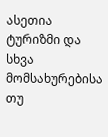ასეთია ტურიზმი და სხვა მომსახურებისა თუ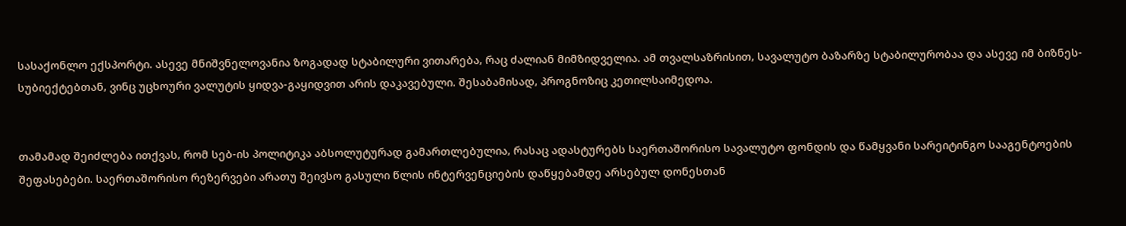სასაქონლო ექსპორტი. ასევე მნიშვნელოვანია ზოგადად სტაბილური ვითარება, რაც ძალიან მიმზიდველია. ამ თვალსაზრისით, სავალუტო ბაზარზე სტაბილურობაა და ასევე იმ ბიზნეს-სუბიექტებთან, ვინც უცხოური ვალუტის ყიდვა-გაყიდვით არის დაკავებული. შესაბამისად, პროგნოზიც კეთილსაიმედოა.


თამამად შეიძლება ითქვას, რომ სებ-ის პოლიტიკა აბსოლუტურად გამართლებულია, რასაც ადასტურებს საერთაშორისო სავალუტო ფონდის და წამყვანი სარეიტინგო სააგენტოების შეფასებები. საერთაშორისო რეზერვები არათუ შეივსო გასული წლის ინტერვენციების დაწყებამდე არსებულ დონესთან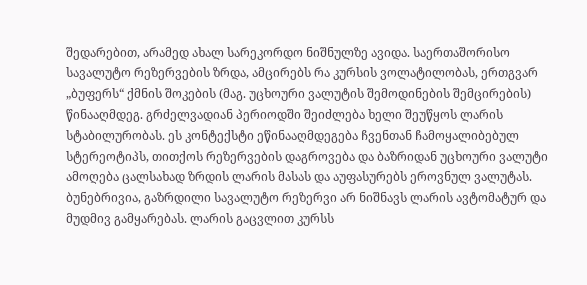შედარებით, არამედ ახალ სარეკორდო ნიშნულზე ავიდა. საერთაშორისო სავალუტო რეზერვების ზრდა, ამცირებს რა კურსის ვოლატილობას, ერთგვარ „ბუფერს“ ქმნის შოკების (მაგ. უცხოური ვალუტის შემოდინების შემცირების) წინააღმდეგ. გრძელვადიან პერიოდში შეიძლება ხელი შეუწყოს ლარის სტაბილურობას. ეს კონტექსტი ეწინააღმდეგება ჩვენთან ჩამოყალიბებულ სტერეოტიპს, თითქოს რეზერვების დაგროვება და ბაზრიდან უცხოური ვალუტი ამოღება ცალსახად ზრდის ლარის მასას და აუფასურებს ეროვნულ ვალუტას. ბუნებრივია, გაზრდილი სავალუტო რეზერვი არ ნიშნავს ლარის ავტომატურ და მუდმივ გამყარებას. ლარის გაცვლით კურსს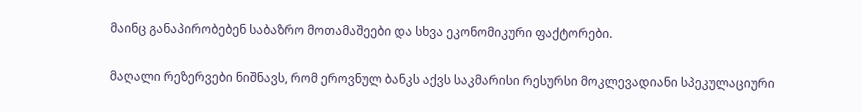მაინც განაპირობებენ საბაზრო მოთამაშეები და სხვა ეკონომიკური ფაქტორები.

მაღალი რეზერვები ნიშნავს, რომ ეროვნულ ბანკს აქვს საკმარისი რესურსი მოკლევადიანი სპეკულაციური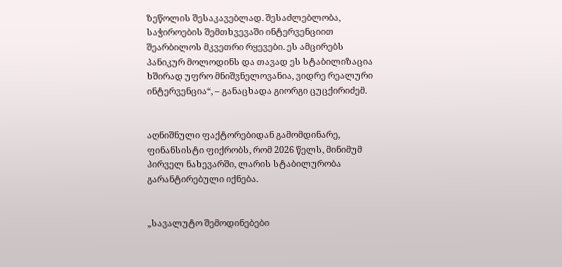ზეწოლის შესაკავებლად. შესაძლებლობა, საჭიროების შემთხვევაში ინტერვენციით შეარბილოს მკვეთრი რყევები. ეს ამცირებს პანიკურ მოლოდინს და თავად ეს სტაბილიზაცია ხშირად უფრო მნიშვნელოვანია, ვიდრე რეალური ინტერვენცია“, – განაცხადა გიორგი ცუცქირიძემ.


აღნიშნული ფაქტორებიდან გამომდინარე, ფინანსისტი ფიქრობს, რომ 2026 წელს, მინიმუმ პირველ ნახევარში, ლარის სტაბილურობა გარანტირებული იქნება.


„სავალუტო შემოდინებები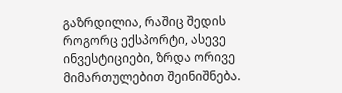გაზრდილია, რაშიც შედის როგორც ექსპორტი, ასევე ინვესტიციები, ზრდა ორივე მიმართულებით შეინიშნება.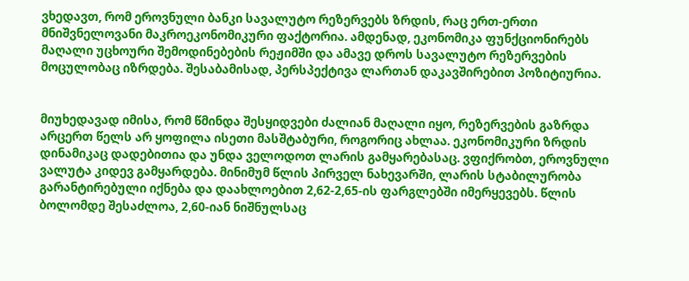ვხედავთ, რომ ეროვნული ბანკი სავალუტო რეზერვებს ზრდის, რაც ერთ-ერთი მნიშვნელოვანი მაკროეკონომიკური ფაქტორია. ამდენად, ეკონომიკა ფუნქციონირებს მაღალი უცხოური შემოდინებების რეჟიმში და ამავე დროს სავალუტო რეზერვების მოცულობაც იზრდება. შესაბამისად, პერსპექტივა ლართან დაკავშირებით პოზიტიურია.


მიუხედავად იმისა, რომ წმინდა შესყიდვები ძალიან მაღალი იყო, რეზერვების გაზრდა არცერთ წელს არ ყოფილა ისეთი მასშტაბური, როგორიც ახლაა. ეკონომიკური ზრდის დინამიკაც დადებითია და უნდა ველოდოთ ლარის გამყარებასაც. ვფიქრობთ, ეროვნული ვალუტა კიდევ გამყარდება. მინიმუმ წლის პირველ ნახევარში, ლარის სტაბილურობა გარანტირებული იქნება და დაახლოებით 2,62-2,65-ის ფარგლებში იმერყევებს. წლის ბოლომდე შესაძლოა, 2,60-იან ნიშნულსაც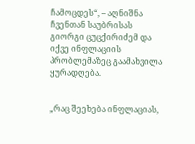ჩამოცდეს“, – აღნიშნა ჩვენთან საუბრისას გიორგი ცუცქირიძემ და იქვე ინფლაციის პრობლემაზეც გაამახვილა ყურადღება.


„რაც შეეხება ინფლაციას,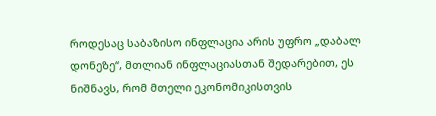როდესაც საბაზისო ინფლაცია არის უფრო „დაბალ დონეზე“, მთლიან ინფლაციასთან შედარებით, ეს ნიშნავს, რომ მთელი ეკონომიკისთვის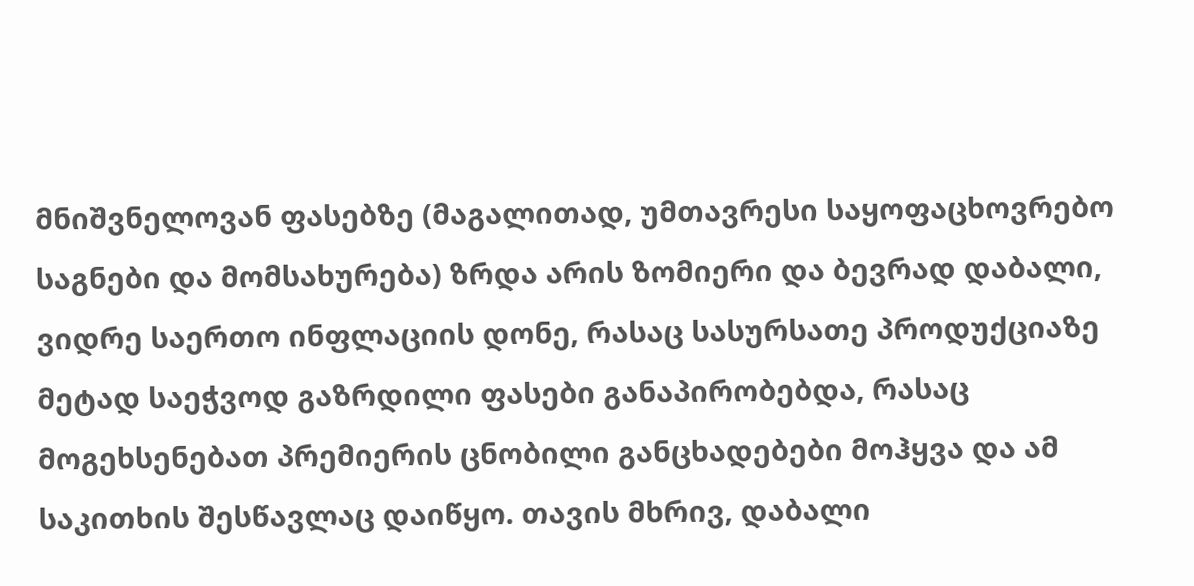მნიშვნელოვან ფასებზე (მაგალითად, უმთავრესი საყოფაცხოვრებო საგნები და მომსახურება) ზრდა არის ზომიერი და ბევრად დაბალი, ვიდრე საერთო ინფლაციის დონე, რასაც სასურსათე პროდუქციაზე მეტად საეჭვოდ გაზრდილი ფასები განაპირობებდა, რასაც მოგეხსენებათ პრემიერის ცნობილი განცხადებები მოჰყვა და ამ საკითხის შესწავლაც დაიწყო. თავის მხრივ, დაბალი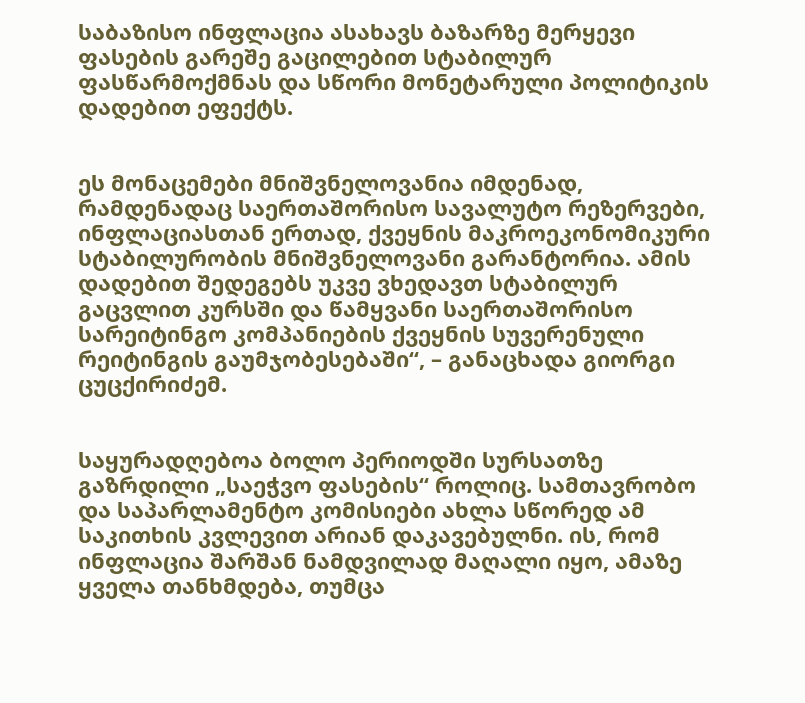საბაზისო ინფლაცია ასახავს ბაზარზე მერყევი ფასების გარეშე გაცილებით სტაბილურ ფასწარმოქმნას და სწორი მონეტარული პოლიტიკის დადებით ეფექტს.


ეს მონაცემები მნიშვნელოვანია იმდენად, რამდენადაც საერთაშორისო სავალუტო რეზერვები, ინფლაციასთან ერთად, ქვეყნის მაკროეკონომიკური სტაბილურობის მნიშვნელოვანი გარანტორია. ამის დადებით შედეგებს უკვე ვხედავთ სტაბილურ გაცვლით კურსში და წამყვანი საერთაშორისო სარეიტინგო კომპანიების ქვეყნის სუვერენული რეიტინგის გაუმჯობესებაში“, – განაცხადა გიორგი ცუცქირიძემ.


საყურადღებოა ბოლო პერიოდში სურსათზე გაზრდილი „საეჭვო ფასების“ როლიც. სამთავრობო და საპარლამენტო კომისიები ახლა სწორედ ამ საკითხის კვლევით არიან დაკავებულნი. ის, რომ ინფლაცია შარშან ნამდვილად მაღალი იყო, ამაზე ყველა თანხმდება, თუმცა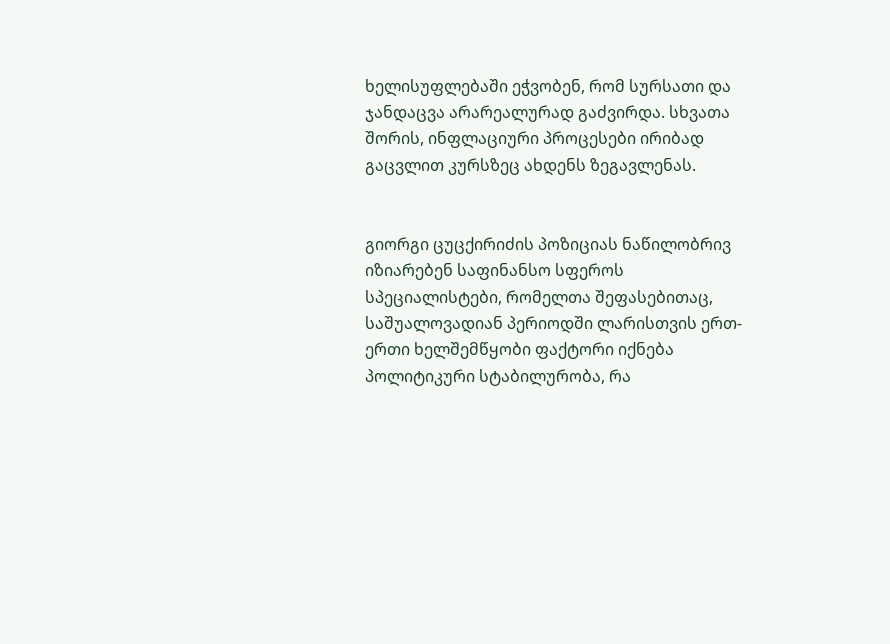ხელისუფლებაში ეჭვობენ, რომ სურსათი და ჯანდაცვა არარეალურად გაძვირდა. სხვათა შორის, ინფლაციური პროცესები ირიბად გაცვლით კურსზეც ახდენს ზეგავლენას.


გიორგი ცუცქირიძის პოზიციას ნაწილობრივ იზიარებენ საფინანსო სფეროს სპეციალისტები, რომელთა შეფასებითაც, საშუალოვადიან პერიოდში ლარისთვის ერთ-ერთი ხელშემწყობი ფაქტორი იქნება პოლიტიკური სტაბილურობა, რა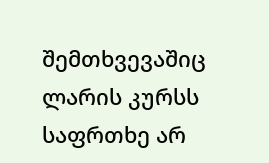შემთხვევაშიც ლარის კურსს საფრთხე არ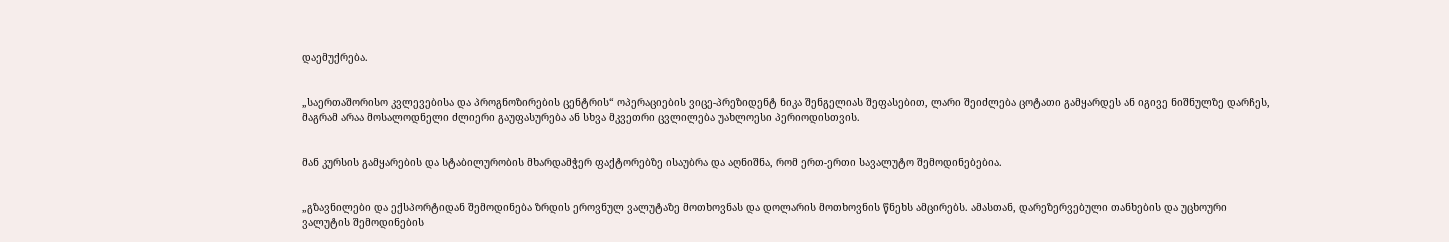დაემუქრება.


„საერთაშორისო კვლევებისა და პროგნოზირების ცენტრის“ ოპერაციების ვიცე-პრეზიდენტ ნიკა შენგელიას შეფასებით, ლარი შეიძლება ცოტათი გამყარდეს ან იგივე ნიშნულზე დარჩეს, მაგრამ არაა მოსალოდნელი ძლიერი გაუფასურება ან სხვა მკვეთრი ცვლილება უახლოესი პერიოდისთვის.


მან კურსის გამყარების და სტაბილურობის მხარდამჭერ ფაქტორებზე ისაუბრა და აღნიშნა, რომ ერთ-ერთი სავალუტო შემოდინებებია.


„გზავნილები და ექსპორტიდან შემოდინება ზრდის ეროვნულ ვალუტაზე მოთხოვნას და დოლარის მოთხოვნის წნეხს ამცირებს. ამასთან, დარეზერვებული თანხების და უცხოური ვალუტის შემოდინების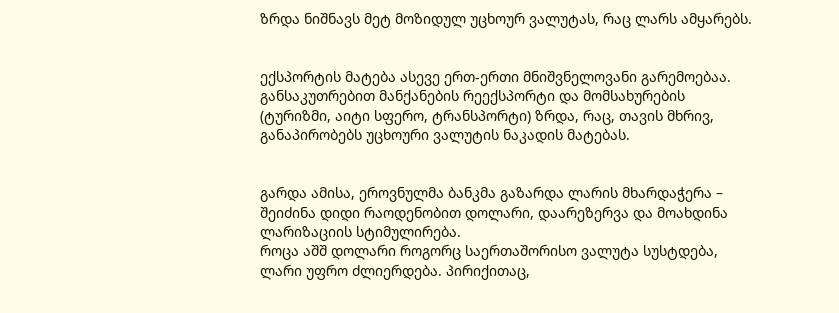ზრდა ნიშნავს მეტ მოზიდულ უცხოურ ვალუტას, რაც ლარს ამყარებს.


ექსპორტის მატება ასევე ერთ-ერთი მნიშვნელოვანი გარემოებაა. განსაკუთრებით მანქანების რეექსპორტი და მომსახურების (ტურიზმი, აიტი სფერო, ტრანსპორტი) ზრდა, რაც, თავის მხრივ, განაპირობებს უცხოური ვალუტის ნაკადის მატებას.


გარდა ამისა, ეროვნულმა ბანკმა გაზარდა ლარის მხარდაჭერა – შეიძინა დიდი რაოდენობით დოლარი, დაარეზერვა და მოახდინა ლარიზაციის სტიმულირება.
როცა აშშ დოლარი როგორც საერთაშორისო ვალუტა სუსტდება, ლარი უფრო ძლიერდება. პირიქითაც,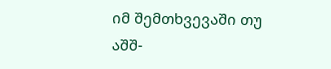იმ შემთხვევაში თუ აშშ-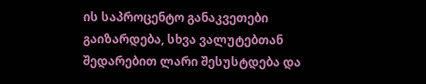ის საპროცენტო განაკვეთები გაიზარდება, სხვა ვალუტებთან შედარებით ლარი შესუსტდება და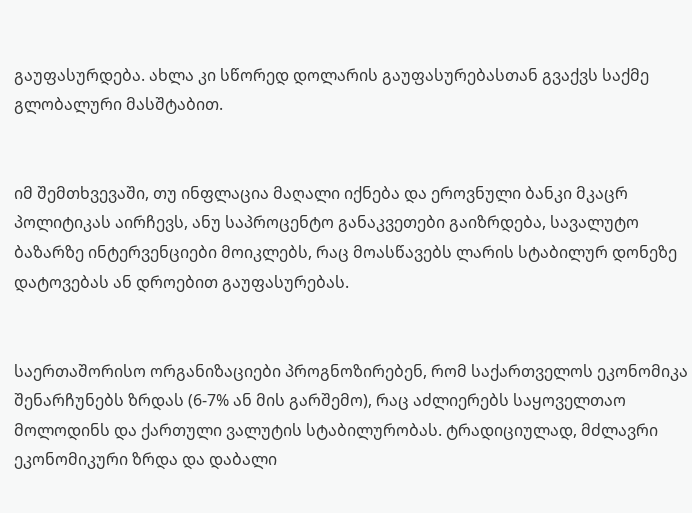გაუფასურდება. ახლა კი სწორედ დოლარის გაუფასურებასთან გვაქვს საქმე გლობალური მასშტაბით.


იმ შემთხვევაში, თუ ინფლაცია მაღალი იქნება და ეროვნული ბანკი მკაცრ პოლიტიკას აირჩევს, ანუ საპროცენტო განაკვეთები გაიზრდება, სავალუტო ბაზარზე ინტერვენციები მოიკლებს, რაც მოასწავებს ლარის სტაბილურ დონეზე დატოვებას ან დროებით გაუფასურებას.


საერთაშორისო ორგანიზაციები პროგნოზირებენ, რომ საქართველოს ეკონომიკა შენარჩუნებს ზრდას (6-7% ან მის გარშემო), რაც აძლიერებს საყოველთაო მოლოდინს და ქართული ვალუტის სტაბილურობას. ტრადიციულად, მძლავრი ეკონომიკური ზრდა და დაბალი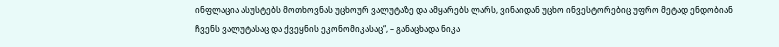ინფლაცია ასუსტებს მოთხოვნას უცხოურ ვალუტაზე და ამყარებს ლარს, ვინაიდან უცხო ინვესტორებიც უფრო მეტად ენდობიან ჩვენს ვალუტასაც და ქვეყნის ეკონომიკასაც“, – განაცხადა ნიკა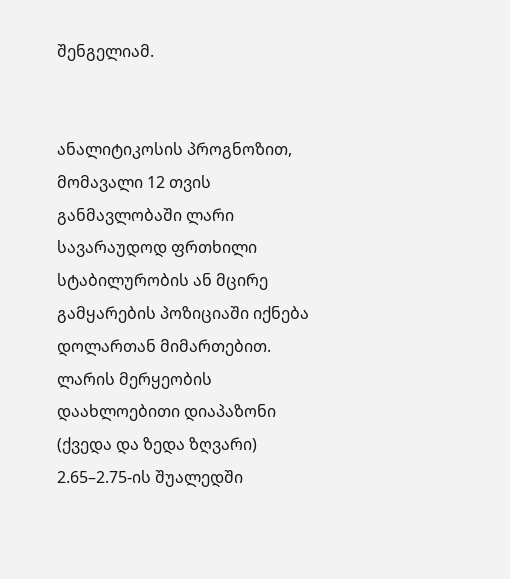შენგელიამ.


ანალიტიკოსის პროგნოზით, მომავალი 12 თვის განმავლობაში ლარი სავარაუდოდ ფრთხილი სტაბილურობის ან მცირე გამყარების პოზიციაში იქნება დოლართან მიმართებით. ლარის მერყეობის დაახლოებითი დიაპაზონი (ქვედა და ზედა ზღვარი) 2.65–2.75-ის შუალედში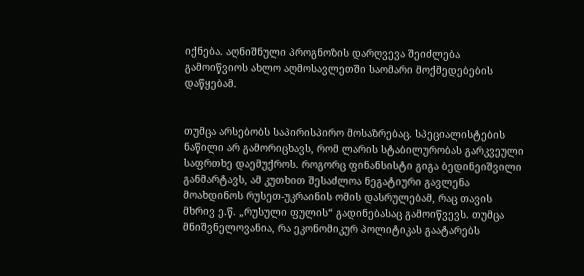იქნება. აღნიშნული პროგნოზის დარღვევა შეიძლება გამოიწვიოს ახლო აღმოსავლეთში საომარი მოქმედებების დაწყებამ.


თუმცა არსებობს საპირისპირო მოსაზრებაც. სპეციალისტების ნაწილი არ გამორიცხავს, რომ ლარის სტაბილურობას გარკვეული საფრთხე დაემუქროს. როგორც ფინანსისტი გიგა ბედინეიშვილი განმარტავს, ამ კუთხით შესაძლოა ნეგატიური გავლენა მოახდინოს რუსეთ-უკრაინის ომის დასრულებამ, რაც თავის მხრივ ე.წ. „რუსული ფულის“ გადინებასაც გამოიწვევს. თუმცა მნიშვნელოვანია, რა ეკონომიკურ პოლიტიკას გაატარებს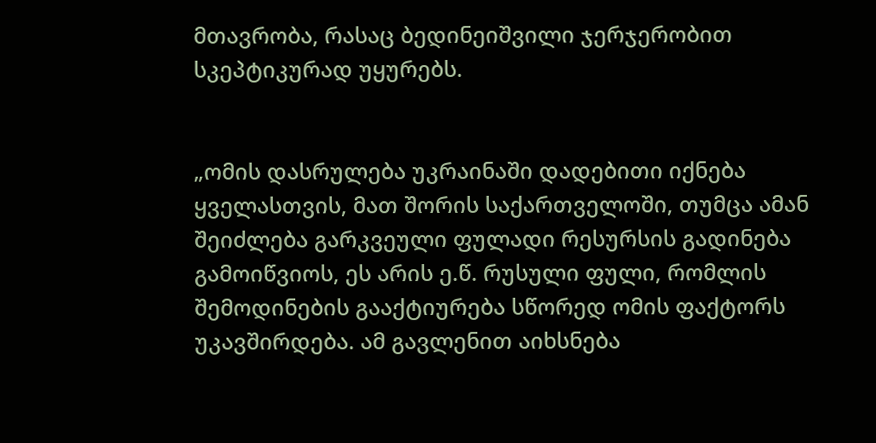მთავრობა, რასაც ბედინეიშვილი ჯერჯერობით სკეპტიკურად უყურებს.


„ომის დასრულება უკრაინაში დადებითი იქნება ყველასთვის, მათ შორის საქართველოში, თუმცა ამან შეიძლება გარკვეული ფულადი რესურსის გადინება გამოიწვიოს, ეს არის ე.წ. რუსული ფული, რომლის შემოდინების გააქტიურება სწორედ ომის ფაქტორს უკავშირდება. ამ გავლენით აიხსნება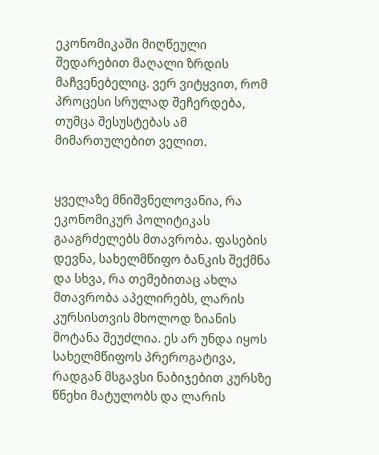ეკონომიკაში მიღწეული შედარებით მაღალი ზრდის მაჩვენებელიც. ვერ ვიტყვით, რომ პროცესი სრულად შეჩერდება, თუმცა შესუსტებას ამ მიმართულებით ველით.


ყველაზე მნიშვნელოვანია, რა ეკონომიკურ პოლიტიკას გააგრძელებს მთავრობა. ფასების დევნა, სახელმწიფო ბანკის შექმნა და სხვა, რა თემებითაც ახლა მთავრობა აპელირებს, ლარის კურსისთვის მხოლოდ ზიანის მოტანა შეუძლია. ეს არ უნდა იყოს სახელმწიფოს პრეროგატივა, რადგან მსგავსი ნაბიჯებით კურსზე წნეხი მატულობს და ლარის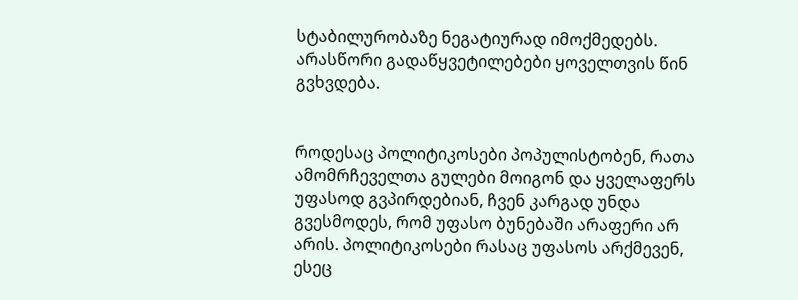სტაბილურობაზე ნეგატიურად იმოქმედებს. არასწორი გადაწყვეტილებები ყოველთვის წინ გვხვდება.


როდესაც პოლიტიკოსები პოპულისტობენ, რათა ამომრჩეველთა გულები მოიგონ და ყველაფერს უფასოდ გვპირდებიან, ჩვენ კარგად უნდა გვესმოდეს, რომ უფასო ბუნებაში არაფერი არ არის. პოლიტიკოსები რასაც უფასოს არქმევენ, ესეც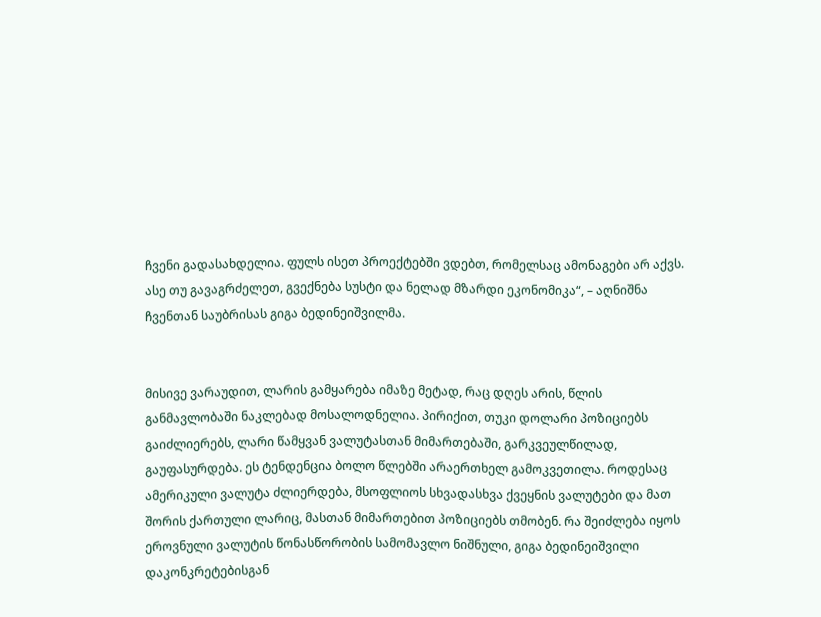ჩვენი გადასახდელია. ფულს ისეთ პროექტებში ვდებთ, რომელსაც ამონაგები არ აქვს. ასე თუ გავაგრძელეთ, გვექნება სუსტი და ნელად მზარდი ეკონომიკა“, – აღნიშნა ჩვენთან საუბრისას გიგა ბედინეიშვილმა.


მისივე ვარაუდით, ლარის გამყარება იმაზე მეტად, რაც დღეს არის, წლის განმავლობაში ნაკლებად მოსალოდნელია. პირიქით, თუკი დოლარი პოზიციებს გაიძლიერებს, ლარი წამყვან ვალუტასთან მიმართებაში, გარკვეულწილად, გაუფასურდება. ეს ტენდენცია ბოლო წლებში არაერთხელ გამოკვეთილა. როდესაც ამერიკული ვალუტა ძლიერდება, მსოფლიოს სხვადასხვა ქვეყნის ვალუტები და მათ შორის ქართული ლარიც, მასთან მიმართებით პოზიციებს თმობენ. რა შეიძლება იყოს ეროვნული ვალუტის წონასწორობის სამომავლო ნიშნული, გიგა ბედინეიშვილი დაკონკრეტებისგან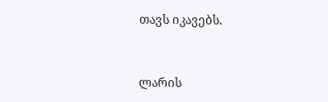თავს იკავებს.


ლარის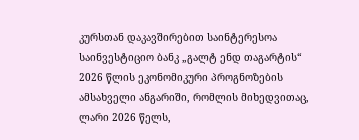კურსთან დაკავშირებით საინტერესოა საინვესტიციო ბანკ „გალტ ენდ თაგარტის“ 2026 წლის ეკონომიკური პროგნოზების ამსახველი ანგარიში, რომლის მიხედვითაც, ლარი 2026 წელს,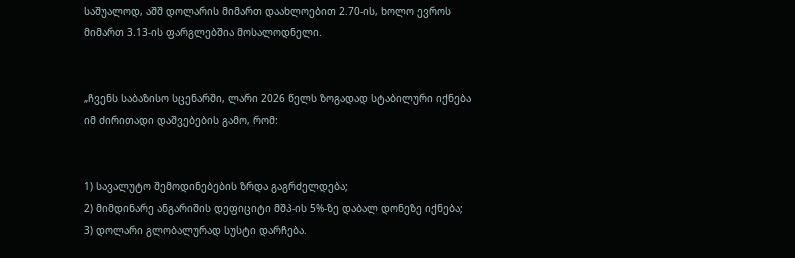საშუალოდ, აშშ დოლარის მიმართ დაახლოებით 2.70-ის, ხოლო ევროს მიმართ 3.13-ის ფარგლებშია მოსალოდნელი.


„ჩვენს საბაზისო სცენარში, ლარი 2026 წელს ზოგადად სტაბილური იქნება იმ ძირითადი დაშვებების გამო, რომ:


1) სავალუტო შემოდინებების ზრდა გაგრძელდება;
2) მიმდინარე ანგარიშის დეფიციტი მშპ-ის 5%-ზე დაბალ დონეზე იქნება;
3) დოლარი გლობალურად სუსტი დარჩება.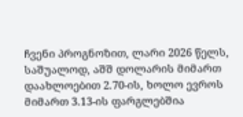ჩვენი პროგნოზით, ლარი 2026 წელს, საშუალოდ, აშშ დოლარის მიმართ დაახლოებით 2.70-ის, ხოლო ევროს მიმართ 3.13-ის ფარგლებშია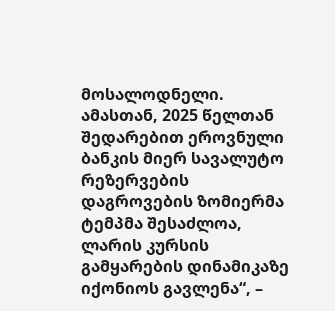მოსალოდნელი. ამასთან, 2025 წელთან შედარებით ეროვნული ბანკის მიერ სავალუტო რეზერვების დაგროვების ზომიერმა ტემპმა შესაძლოა, ლარის კურსის გამყარების დინამიკაზე იქონიოს გავლენა“, –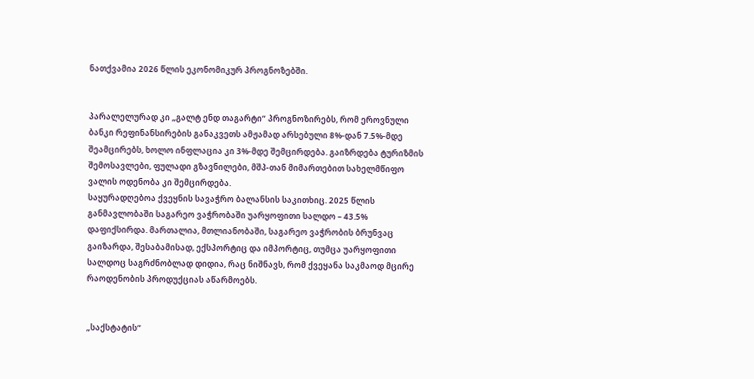ნათქვამია 2026 წლის ეკონომიკურ პროგნოზებში.


პარალელურად კი „გალტ ენდ თაგარტი“ პროგნოზირებს, რომ ეროვნული ბანკი რეფინანსირების განაკვეთს ამჟამად არსებული 8%-დან 7.5%-მდე შეამცირებს, ხოლო ინფლაცია კი 3%-მდე შემცირდება. გაიზრდება ტურიზმის შემოსავლები, ფულადი გზავნილები, მშპ-თან მიმართებით სახელმწიფო ვალის ოდენობა კი შემცირდება.
საყურადღებოა ქვეყნის სავაჭრო ბალანსის საკითხიც. 2025 წლის განმავლობაში საგარეო ვაჭრობაში უარყოფითი სალდო – 43.5% დაფიქსირდა. მართალია, მთლიანობაში, საგარეო ვაჭრობის ბრუნვაც გაიზარდა, შესაბამისად, ექსპორტიც და იმპორტიც, თუმცა უარყოფითი სალდოც საგრძნობლად დიდია, რაც ნიშნავს, რომ ქვეყანა საკმაოდ მცირე რაოდენობის პროდუქციას აწარმოებს.


„საქსტატის“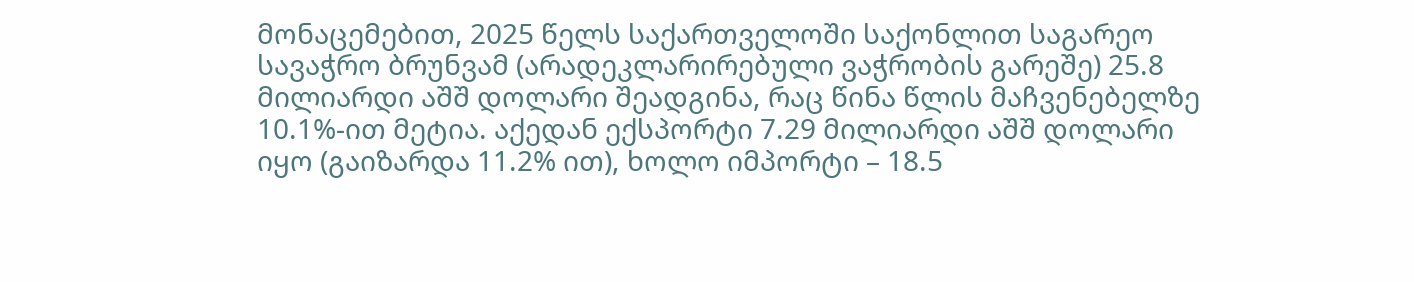მონაცემებით, 2025 წელს საქართველოში საქონლით საგარეო სავაჭრო ბრუნვამ (არადეკლარირებული ვაჭრობის გარეშე) 25.8 მილიარდი აშშ დოლარი შეადგინა, რაც წინა წლის მაჩვენებელზე 10.1%-ით მეტია. აქედან ექსპორტი 7.29 მილიარდი აშშ დოლარი იყო (გაიზარდა 11.2% ით), ხოლო იმპორტი – 18.5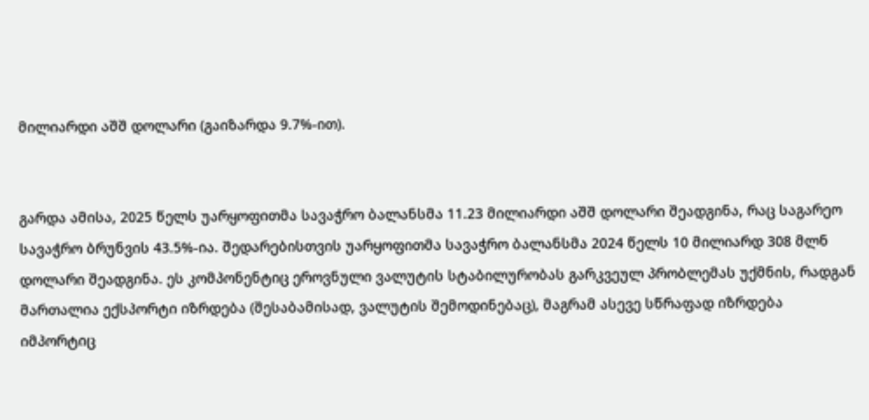მილიარდი აშშ დოლარი (გაიზარდა 9.7%-ით).


გარდა ამისა, 2025 წელს უარყოფითმა სავაჭრო ბალანსმა 11.23 მილიარდი აშშ დოლარი შეადგინა, რაც საგარეო სავაჭრო ბრუნვის 43.5%-ია. შედარებისთვის უარყოფითმა სავაჭრო ბალანსმა 2024 წელს 10 მილიარდ 308 მლნ დოლარი შეადგინა. ეს კომპონენტიც ეროვნული ვალუტის სტაბილურობას გარკვეულ პრობლემას უქმნის, რადგან მართალია ექსპორტი იზრდება (შესაბამისად, ვალუტის შემოდინებაც), მაგრამ ასევე სწრაფად იზრდება იმპორტიც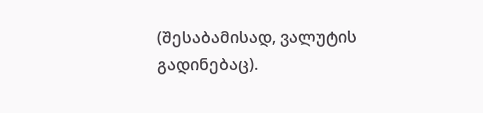(შესაბამისად, ვალუტის გადინებაც).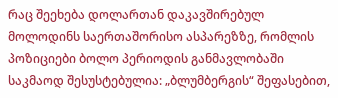რაც შეეხება დოლართან დაკავშირებულ მოლოდინს საერთაშორისო ასპარეზზე, რომლის პოზიციები ბოლო პერიოდის განმავლობაში საკმაოდ შესუსტებულია: „ბლუმბერგის“ შეფასებით,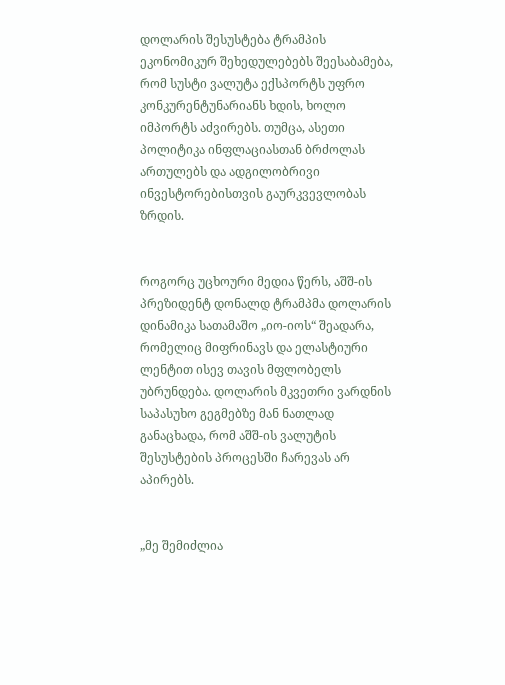დოლარის შესუსტება ტრამპის ეკონომიკურ შეხედულებებს შეესაბამება, რომ სუსტი ვალუტა ექსპორტს უფრო კონკურენტუნარიანს ხდის, ხოლო იმპორტს აძვირებს. თუმცა, ასეთი პოლიტიკა ინფლაციასთან ბრძოლას ართულებს და ადგილობრივი ინვესტორებისთვის გაურკვევლობას ზრდის.


როგორც უცხოური მედია წერს, აშშ-ის პრეზიდენტ დონალდ ტრამპმა დოლარის დინამიკა სათამაშო „იო-იოს“ შეადარა, რომელიც მიფრინავს და ელასტიური ლენტით ისევ თავის მფლობელს უბრუნდება. დოლარის მკვეთრი ვარდნის საპასუხო გეგმებზე მან ნათლად განაცხადა, რომ აშშ-ის ვალუტის შესუსტების პროცესში ჩარევას არ აპირებს.


„მე შემიძლია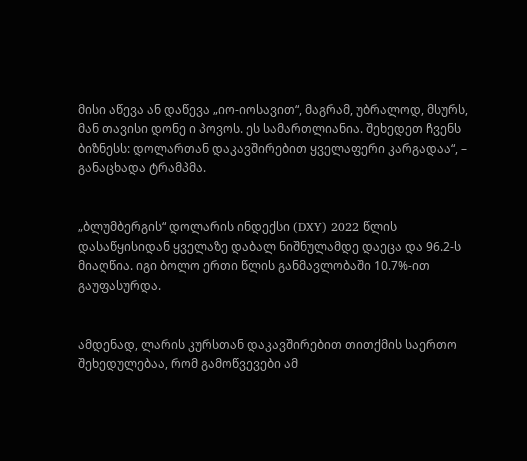მისი აწევა ან დაწევა „იო-იოსავით“, მაგრამ, უბრალოდ, მსურს, მან თავისი დონე ი პოვოს. ეს სამართლიანია. შეხედეთ ჩვენს ბიზნესს: დოლართან დაკავშირებით ყველაფერი კარგადაა“, – განაცხადა ტრამპმა.


„ბლუმბერგის“ დოლარის ინდექსი (DXY) 2022 წლის დასაწყისიდან ყველაზე დაბალ ნიშნულამდე დაეცა და 96.2-ს მიაღწია. იგი ბოლო ერთი წლის განმავლობაში 10.7%-ით გაუფასურდა.


ამდენად, ლარის კურსთან დაკავშირებით თითქმის საერთო შეხედულებაა, რომ გამოწვევები ამ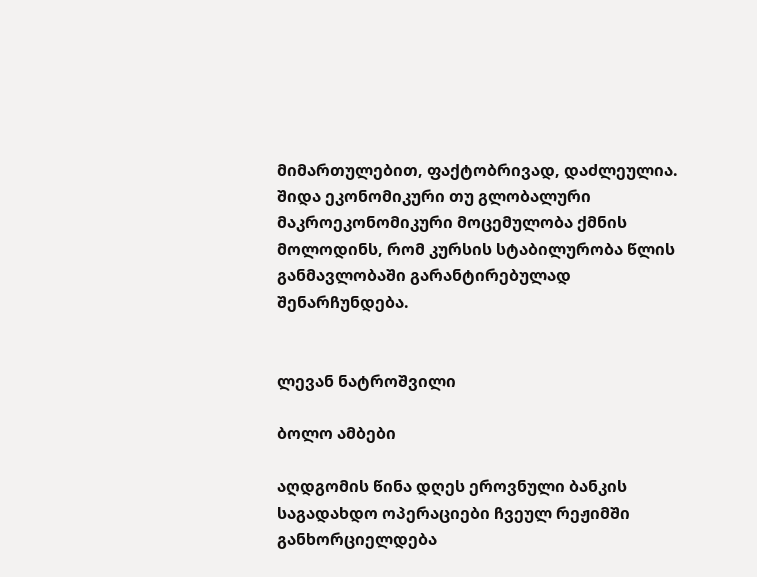მიმართულებით, ფაქტობრივად, დაძლეულია. შიდა ეკონომიკური თუ გლობალური მაკროეკონომიკური მოცემულობა ქმნის მოლოდინს, რომ კურსის სტაბილურობა წლის განმავლობაში გარანტირებულად შენარჩუნდება.


ლევან ნატროშვილი

ბოლო ამბები

აღდგომის წინა დღეს ეროვნული ბანკის საგადახდო ოპერაციები ჩვეულ რეჟიმში განხორციელდება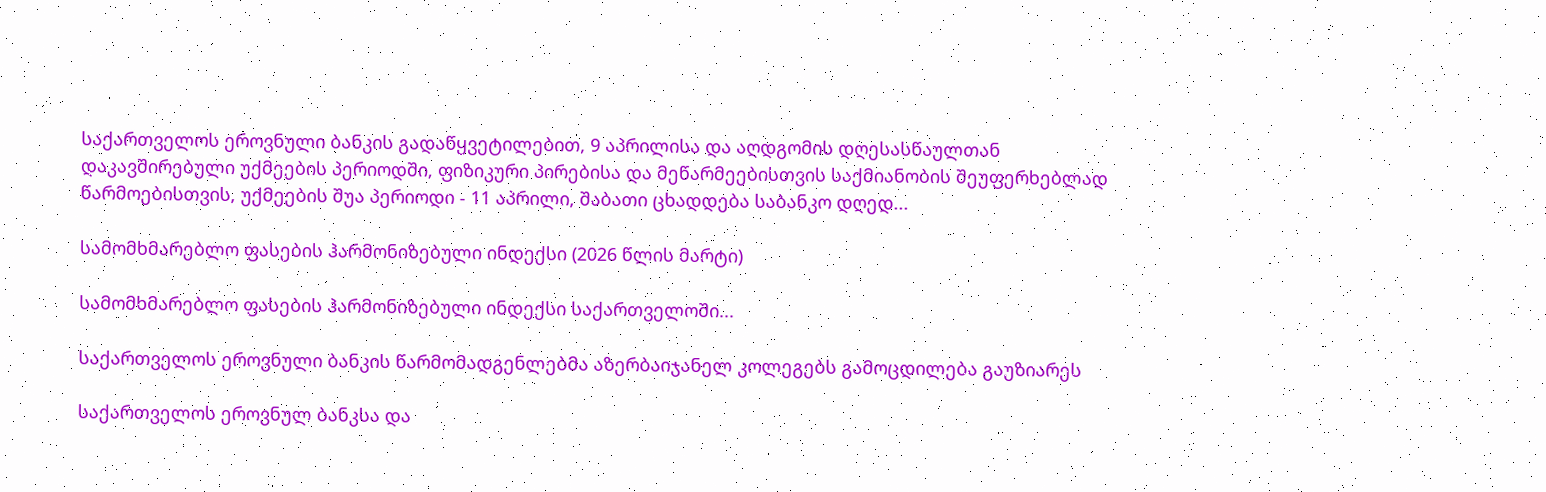საქართველოს ეროვნული ბანკის გადაწყვეტილებით, 9 აპრილისა და აღდგომის დღესასწაულთან დაკავშირებული უქმეების პერიოდში, ფიზიკური პირებისა და მეწარმეებისთვის საქმიანობის შეუფერხებლად წარმოებისთვის, უქმეების შუა პერიოდი - 11 აპრილი, შაბათი ცხადდება საბანკო დღედ...

სამომხმარებლო ფასების ჰარმონიზებული ინდექსი (2026 წლის მარტი)

სამომხმარებლო ფასების ჰარმონიზებული ინდექსი საქართველოში...

საქართველოს ეროვნული ბანკის წარმომადგენლებმა აზერბაიჯანელ კოლეგებს გამოცდილება გაუზიარეს

საქართველოს ეროვნულ ბანკსა და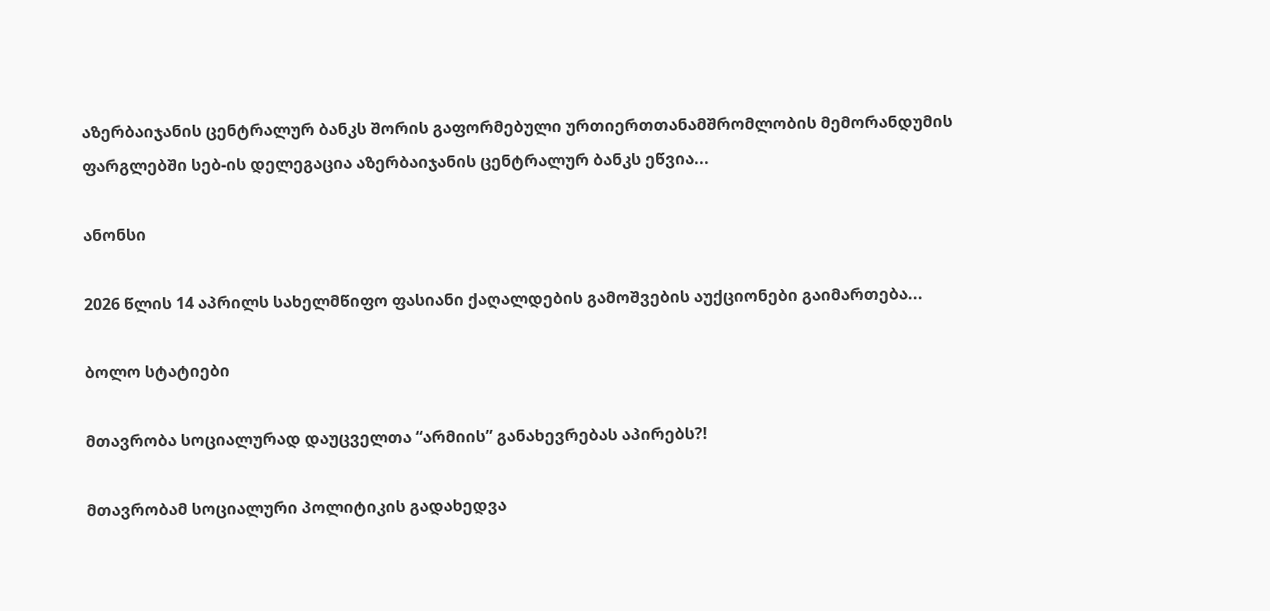აზერბაიჯანის ცენტრალურ ბანკს შორის გაფორმებული ურთიერთთანამშრომლობის მემორანდუმის ფარგლებში სებ-ის დელეგაცია აზერბაიჯანის ცენტრალურ ბანკს ეწვია...

ანონსი

2026 წლის 14 აპრილს სახელმწიფო ფასიანი ქაღალდების გამოშვების აუქციონები გაიმართება...

ბოლო სტატიები

მთავრობა სოციალურად დაუცველთა “არმიის” განახევრებას აპირებს?!

მთავრობამ სოციალური პოლიტიკის გადახედვა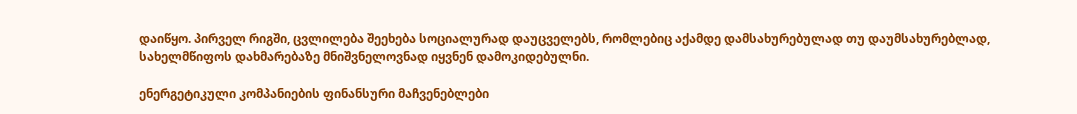დაიწყო. პირველ რიგში, ცვლილება შეეხება სოციალურად დაუცველებს, რომლებიც აქამდე დამსახურებულად თუ დაუმსახურებლად, სახელმწიფოს დახმარებაზე მნიშვნელოვნად იყვნენ დამოკიდებულნი.

ენერგეტიკული კომპანიების ფინანსური მაჩვენებლები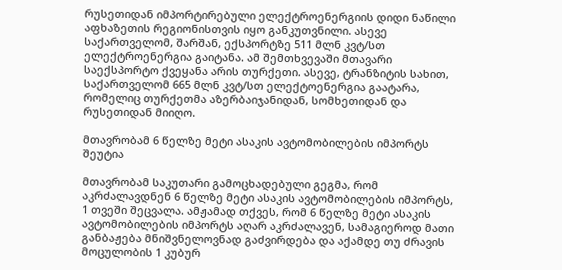რუსეთიდან იმპორტირებული ელექტროენერგიის დიდი ნაწილი აფხაზეთის რეგიონისთვის იყო განკუთვნილი. ასევე საქართველომ, შარშან, ექსპორტზე 511 მლნ კვტ/სთ ელექტროენერგია გაიტანა. ამ შემთხვევაში მთავარი საექსპორტო ქვეყანა არის თურქეთი. ასევე, ტრანზიტის სახით, საქართველომ 665 მლნ კვტ/სთ ელექტოენერგია გაატარა, რომელიც თურქეთმა აზერბაიჯანიდან, სომხეთიდან და რუსეთიდან მიიღო.

მთავრობამ 6 წელზე მეტი ასაკის ავტომობილების იმპორტს შეუტია

მთავრობამ საკუთარი გამოცხადებული გეგმა, რომ აკრძალავდნენ 6 წელზე მეტი ასაკის ავტომობილების იმპორტს, 1 თვეში შეცვალა. ამჟამად თქვეს, რომ 6 წელზე მეტი ასაკის ავტომობილების იმპორტს აღარ აკრძალავენ, სამაგიეროდ მათი განბაჟება მნიშვნელოვნად გაძვირდება და აქამდე თუ ძრავის მოცულობის 1 კუბურ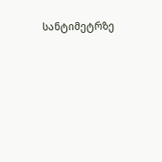სანტიმეტრზე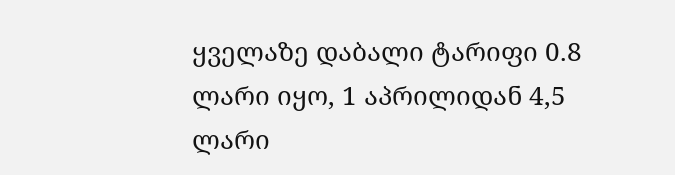ყველაზე დაბალი ტარიფი 0.8 ლარი იყო, 1 აპრილიდან 4,5 ლარი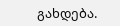გახდება.